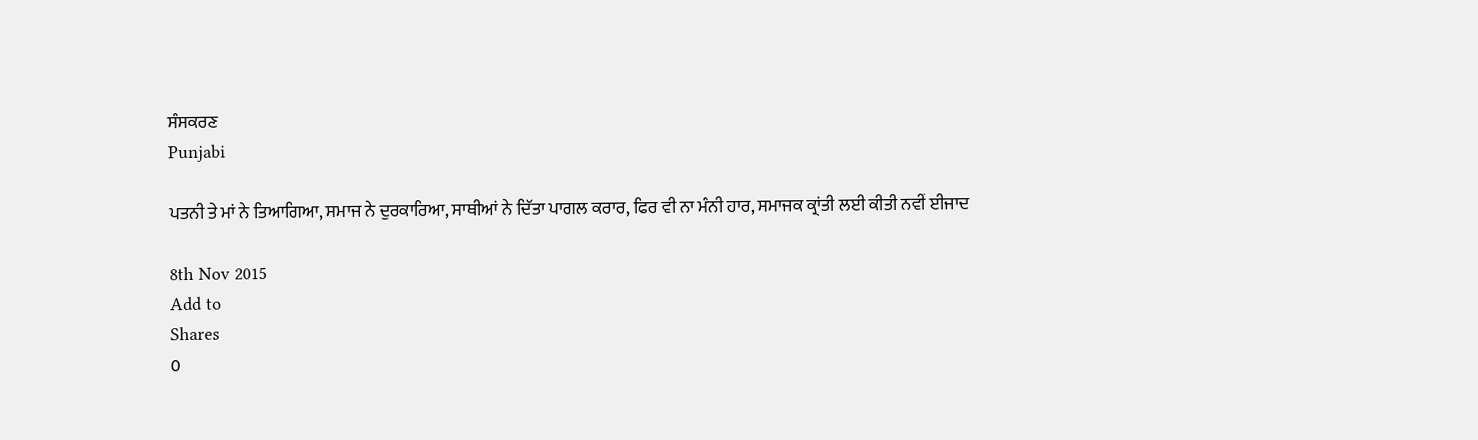ਸੰਸਕਰਣ
Punjabi

ਪਤਨੀ ਤੇ ਮਾਂ ਨੇ ਤਿਆਗਿਆ, ਸਮਾਜ ਨੇ ਦੁਰਕਾਰਿਆ, ਸਾਥੀਆਂ ਨੇ ਦਿੱਤਾ ਪਾਗਲ ਕਰਾਰ, ਫਿਰ ਵੀ ਨਾ ਮੰਨੀ ਹਾਰ, ਸਮਾਜਕ ਕ੍ਰਾਂਤੀ ਲਈ ਕੀਤੀ ਨਵੀਂ ਈਜਾਦ

8th Nov 2015
Add to
Shares
0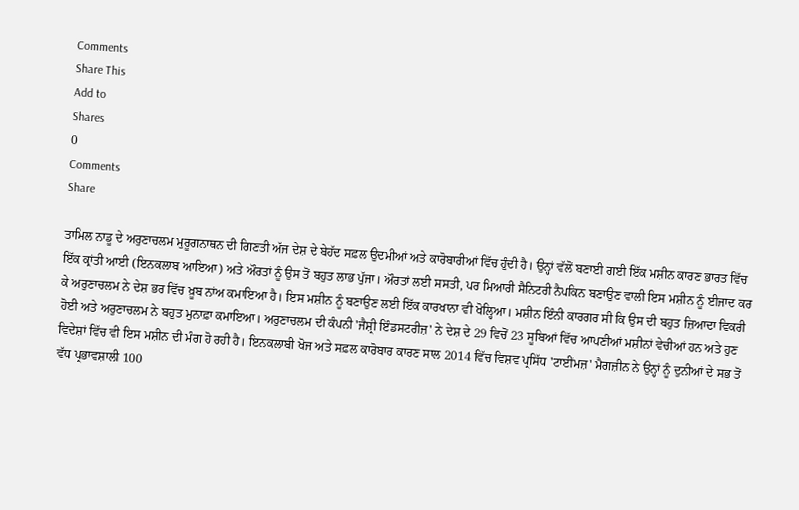Comments
Share This
Add to
Shares
0
Comments
Share

ਤਾਮਿਲ ਨਾਡੂ ਦੇ ਅਰੁਣਾਚਲਮ ਮੁਰੂਗਨਾਥਨ ਦੀ ਗਿਣਤੀ ਅੱਜ ਦੇਸ਼ ਦੇ ਬੇਹੱਦ ਸਫ਼ਲ ਉਦਮੀਆਂ ਅਤੇ ਕਾਰੋਬਾਰੀਆਂ ਵਿੱਚ ਹੁੰਦੀ ਹੈ। ਉਨ੍ਹਾਂ ਵੱਲੋਂ ਬਣਾਈ ਗਈ ਇੱਕ ਮਸ਼ੀਨ ਕਾਰਣ ਭਾਰਤ ਵਿੱਚ ਇੱਕ ਕ੍ਰਾਂਤੀ ਆਈ (ਇਨਕਲਾਬ ਆਇਆ) ਅਤੇ ਔਰਤਾਂ ਨੂੰ ਉਸ ਤੋਂ ਬਹੁਤ ਲਾਭ ਪੁੱਜਾ। ਔਰਤਾਂ ਲਈ ਸਸਤੀ, ਪਰ ਮਿਆਰੀ ਸੈਨਿਟਰੀ ਨੈਪਕਿਨ ਬਣਾਉਣ ਵਾਲੀ ਇਸ ਮਸ਼ੀਨ ਨੂੰ ਈਜਾਦ ਕਰ ਕੇ ਅਰੁਣਾਚਲਮ ਨੇ ਦੇਸ਼ ਭਰ ਵਿੱਚ ਖ਼ੂਬ ਨਾਂਅ ਕਮਾਇਆ ਹੈ। ਇਸ ਮਸ਼ੀਨ ਨੂੰ ਬਣਾਉਣ ਲਈ ਇੱਕ ਕਾਰਖਾਨਾ ਵੀ ਖੋਲ੍ਹਿਆ। ਮਸ਼ੀਨ ਇੰਨੀ ਕਾਰਗਰ ਸੀ ਕਿ ਉਸ ਦੀ ਬਹੁਤ ਜ਼ਿਆਦਾ ਵਿਕਰੀ ਹੋਈ ਅਤੇ ਅਰੁਣਾਚਲਮ ਨੇ ਬਹੁਤ ਮੁਨਾਫ਼ਾ ਕਮਾਇਆ। ਅਰੁਣਾਚਲਮ ਦੀ ਕੰਪਨੀ 'ਜੈਸ਼੍ਰੀ ਇੰਡਸਟਰੀਜ਼' ਨੇ ਦੇਸ਼ ਦੇ 29 ਵਿਚੋਂ 23 ਸੂਬਿਆਂ ਵਿੱਚ ਆਪਣੀਆਂ ਮਸ਼ੀਨਾਂ ਵੇਚੀਆਂ ਹਨ ਅਤੇ ਹੁਣ ਵਿਦੇਸ਼ਾਂ ਵਿੱਚ ਵੀ ਇਸ ਮਸ਼ੀਨ ਦੀ ਮੰਗ ਹੋ ਰਹੀ ਹੈ। ਇਨਕਲਾਬੀ ਖੋਜ ਅਤੇ ਸਫ਼ਲ ਕਾਰੋਬਾਰ ਕਾਰਣ ਸਾਲ 2014 ਵਿੱਚ ਵਿਸ਼ਵ ਪ੍ਰਸਿੱਧ 'ਟਾਈਂਮਜ਼' ਮੈਗਜ਼ੀਨ ਨੇ ਉਨ੍ਹਾਂ ਨੂੰ ਦੁਨੀਆਂ ਦੇ ਸਭ ਤੋਂ ਵੱਧ ਪ੍ਰਭਾਵਸ਼ਾਲੀ 100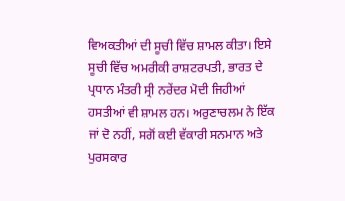ਵਿਅਕਤੀਆਂ ਦੀ ਸੂਚੀ ਵਿੱਚ ਸ਼ਾਮਲ ਕੀਤਾ। ਇਸੇ ਸੂਚੀ ਵਿੱਚ ਅਮਰੀਕੀ ਰਾਸ਼ਟਰਪਤੀ, ਭਾਰਤ ਦੇ ਪ੍ਰਧਾਨ ਮੰਤਰੀ ਸ੍ਰੀ ਨਰੇਂਦਰ ਮੋਦੀ ਜਿਹੀਆਂ ਹਸਤੀਆਂ ਵੀ ਸ਼ਾਮਲ ਹਨ। ਅਰੁਣਾਚਲਮ ਨੇ ਇੱਕ ਜਾਂ ਦੋ ਨਹੀਂ, ਸਗੋਂ ਕਈ ਵੱਕਾਰੀ ਸਨਮਾਨ ਅਤੇ ਪੁਰਸਕਾਰ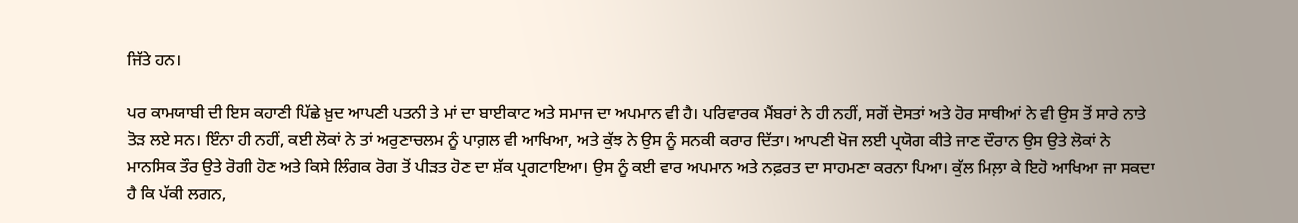ਜਿੱਤੇ ਹਨ।

ਪਰ ਕਾਮਯਾਬੀ ਦੀ ਇਸ ਕਹਾਣੀ ਪਿੱਛੇ ਖ਼ੁਦ ਆਪਣੀ ਪਤਨੀ ਤੇ ਮਾਂ ਦਾ ਬਾਈਕਾਟ ਅਤੇ ਸਮਾਜ ਦਾ ਅਪਮਾਨ ਵੀ ਹੈ। ਪਰਿਵਾਰਕ ਮੈਂਬਰਾਂ ਨੇ ਹੀ ਨਹੀਂ, ਸਗੋਂ ਦੋਸਤਾਂ ਅਤੇ ਹੋਰ ਸਾਥੀਆਂ ਨੇ ਵੀ ਉਸ ਤੋਂ ਸਾਰੇ ਨਾਤੇ ਤੋੜ ਲਏ ਸਨ। ਇੰਨਾ ਹੀ ਨਹੀਂ, ਕਈ ਲੋਕਾਂ ਨੇ ਤਾਂ ਅਰੁਣਾਚਲਮ ਨੂੰ ਪਾਗ਼ਲ ਵੀ ਆਖਿਆ, ਅਤੇ ਕੁੱਝ ਨੇ ਉਸ ਨੂੰ ਸਨਕੀ ਕਰਾਰ ਦਿੱਤਾ। ਆਪਣੀ ਖੋਜ ਲਈ ਪ੍ਰਯੋਗ ਕੀਤੇ ਜਾਣ ਦੌਰਾਨ ਉਸ ਉਤੇ ਲੋਕਾਂ ਨੇ ਮਾਨਸਿਕ ਤੌਰ ਉਤੇ ਰੋਗੀ ਹੋਣ ਅਤੇ ਕਿਸੇ ਲਿੰਗਕ ਰੋਗ ਤੋਂ ਪੀੜਤ ਹੋਣ ਦਾ ਸ਼ੱਕ ਪ੍ਰਗਟਾਇਆ। ਉਸ ਨੂੰ ਕਈ ਵਾਰ ਅਪਮਾਨ ਅਤੇ ਨਫ਼ਰਤ ਦਾ ਸਾਹਮਣਾ ਕਰਨਾ ਪਿਆ। ਕੁੱਲ ਮਿਲ਼ਾ ਕੇ ਇਹੋ ਆਖਿਆ ਜਾ ਸਕਦਾ ਹੈ ਕਿ ਪੱਕੀ ਲਗਨ,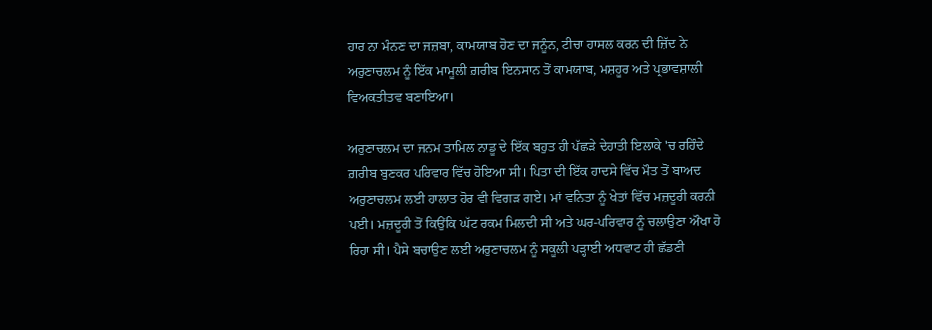ਹਾਰ ਨਾ ਮੰਨਣ ਦਾ ਜਜ਼ਬਾ, ਕਾਮਯਾਬ ਹੋਣ ਦਾ ਜਨੂੰਨ, ਟੀਚਾ ਹਾਸਲ ਕਰਨ ਦੀ ਜ਼ਿੱਦ ਨੇ ਅਰੁਣਾਚਲਮ ਨੂੰ ਇੱਕ ਮਾਮੂਲੀ ਗ਼ਰੀਬ ਇਨਸਾਨ ਤੋਂ ਕਾਮਯਾਬ, ਮਸ਼ਹੂਰ ਅਤੇ ਪ੍ਰਭਾਵਸ਼ਾਲੀ ਵਿਅਕਤੀਤਵ ਬਣਾਇਆ।

ਅਰੁਣਾਚਲਮ ਦਾ ਜਨਮ ਤਾਮਿਲ ਨਾਡੂ ਦੇ ਇੱਕ ਬਹੁਤ ਹੀ ਪੱਛੜੇ ਦੇਹਾਤੀ ਇਲਾਕੇ 'ਚ ਰਹਿੰਦੇ ਗ਼ਰੀਬ ਬੁਣਕਰ ਪਰਿਵਾਰ ਵਿੱਚ ਹੋਇਆ ਸੀ। ਪਿਤਾ ਦੀ ਇੱਕ ਹਾਦਸੇ ਵਿੱਚ ਮੌਤ ਤੋਂ ਬਾਅਦ ਅਰੁਣਾਚਲਮ ਲਈ ਹਾਲਾਤ ਹੋਰ ਵੀ ਵਿਗੜ ਗਏ। ਮਾਂ ਵਨਿਤਾ ਨੂੰ ਖੇਤਾਂ ਵਿੱਚ ਮਜ਼ਦੂਰੀ ਕਰਨੀ ਪਈ। ਮਜ਼ਦੂਰੀ ਤੋਂ ਕਿਉਂਕਿ ਘੱਟ ਰਕਮ ਮਿਲਦੀ ਸੀ ਅਤੇ ਘਰ-ਪਰਿਵਾਰ ਨੂੰ ਚਲਾਉਣਾ ਔਖਾ ਹੋ ਰਿਹਾ ਸੀ। ਪੈਸੇ ਬਚਾਉਣ ਲਈ ਅਰੁਣਾਚਲਮ ਨੂੰ ਸਕੂਲੀ ਪੜ੍ਹਾਈ ਅਧਵਾਟ ਹੀ ਛੱਡਣੀ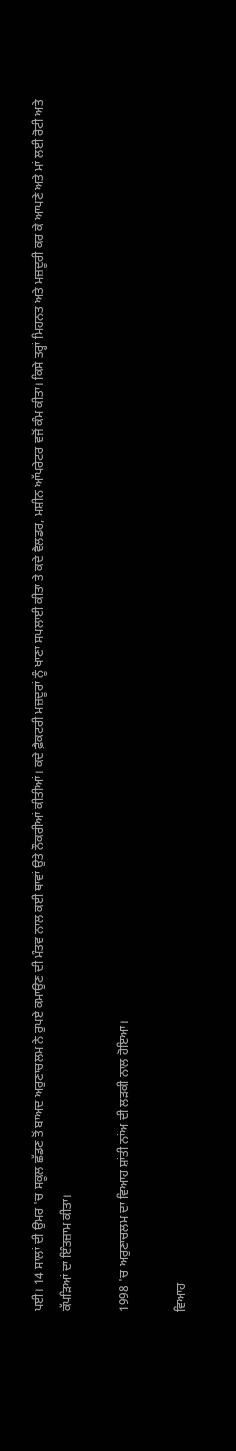ਪਈ। 14 ਸਾਲਾਂ ਦੀ ਉਮਰ 'ਚ ਸਕੂਲ ਛੱਡਣ ਤੋਂ ਬਾਅਦ ਅਰੁਣਾਚਲਮ ਨੇ ਰੁਪਏ ਕਮਾਉਣ ਦੀ ਮੰਤਵ ਨਾਲ ਕਈ ਥਾਵਾਂ ਉਤੇ ਨੌਕਰੀਆਂ ਕੀਤੀਆਂ। ਕਦੇ ਫ਼ੈਕਟਰੀ ਮਜ਼ਦੂਰਾਂ ਨੂੰ ਖਾਣਾ ਸਪਲਾਈ ਕੀਤਾ ਤੇ ਕਦੇ ਵੈਲਡਰ, ਮਸ਼ੀਨ ਆੱਪਰੇਟਰ ਵਜੋਂ ਕੰਮ ਕੀਤਾ। ਕਿਸੇ ਤਰ੍ਹਾਂ ਮਿਹਨਤ ਅਤੇ ਮਜ਼ਦੂਰੀ ਕਰ ਕੇ ਆਪਣੇ ਅਤੇ ਮਾਂ ਲਈ ਰੋਟੀ ਅਤੇ ਕੱਪੜਿਆਂ ਦਾ ਇੰਤਜ਼ਾਮ ਕੀਤਾ।

1998 'ਚ ਅਰੁਣਾਚਲਮ ਦਾ ਵਿਆਹ ਸ਼ਾਂਤੀ ਨਾਂਅ ਦੀ ਲੜਕੀ ਨਾਲ ਹੋਇਆ।

ਵਿਆਹ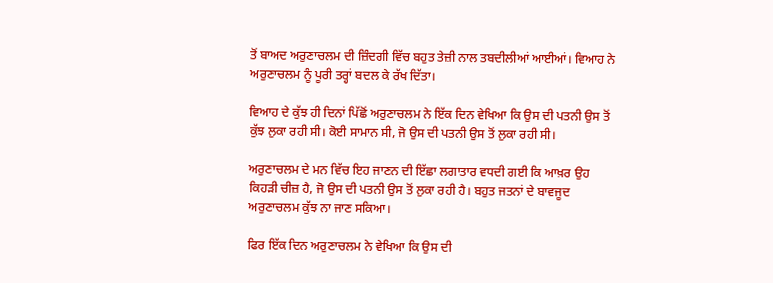ਤੋਂ ਬਾਅਦ ਅਰੁਣਾਚਲਮ ਦੀ ਜ਼ਿੰਦਗੀ ਵਿੱਚ ਬਹੁਤ ਤੇਜ਼ੀ ਨਾਲ ਤਬਦੀਲੀਆਂ ਆਈਆਂ। ਵਿਆਹ ਨੇ ਅਰੁਣਾਚਲਮ ਨੂੰ ਪੂਰੀ ਤਰ੍ਹਾਂ ਬਦਲ ਕੇ ਰੱਖ ਦਿੱਤਾ।

ਵਿਆਹ ਦੇ ਕੁੱਝ ਹੀ ਦਿਨਾਂ ਪਿੱਛੋਂ ਅਰੁਣਾਚਲਮ ਨੇ ਇੱਕ ਦਿਨ ਵੇਖਿਆ ਕਿ ਉਸ ਦੀ ਪਤਨੀ ਉਸ ਤੋਂ ਕੁੱਝ ਲੁਕਾ ਰਹੀ ਸੀ। ਕੋਈ ਸਾਮਾਨ ਸੀ, ਜੋ ਉਸ ਦੀ ਪਤਨੀ ਉਸ ਤੋਂ ਲੁਕਾ ਰਹੀ ਸੀ।

ਅਰੁਣਾਚਲਮ ਦੇ ਮਨ ਵਿੱਚ ਇਹ ਜਾਣਨ ਦੀ ਇੱਛਾ ਲਗਾਤਾਰ ਵਧਦੀ ਗਈ ਕਿ ਆਖ਼ਰ ਉਹ ਕਿਹੜੀ ਚੀਜ਼ ਹੈ, ਜੋ ਉਸ ਦੀ ਪਤਨੀ ਉਸ ਤੋਂ ਲੁਕਾ ਰਹੀ ਹੈ। ਬਹੁਤ ਜਤਨਾਂ ਦੇ ਬਾਵਜੂਦ ਅਰੁਣਾਚਲਮ ਕੁੱਝ ਨਾ ਜਾਣ ਸਕਿਆ।

ਫਿਰ ਇੱਕ ਦਿਨ ਅਰੁਣਾਚਲਮ ਨੇ ਵੇਖਿਆ ਕਿ ਉਸ ਦੀ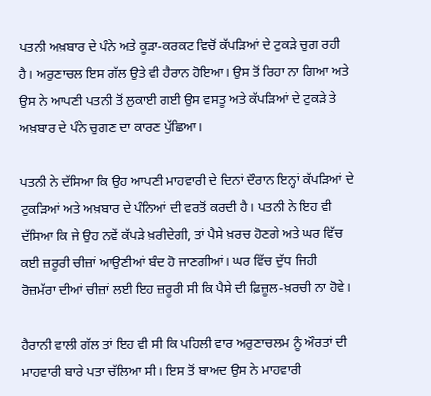ਪਤਨੀ ਅਖ਼ਬਾਰ ਦੇ ਪੰਨੇ ਅਤੇ ਕੂੜਾ-ਕਰਕਟ ਵਿਚੋਂ ਕੱਪੜਿਆਂ ਦੇ ਟੁਕੜੇ ਚੁਗ ਰਹੀ ਹੈ। ਅਰੁਣਾਚਲ ਇਸ ਗੱਲ ਉਤੇ ਵੀ ਹੈਰਾਨ ਹੋਇਆ। ਉਸ ਤੋਂ ਰਿਹਾ ਨਾ ਗਿਆ ਅਤੇ ਉਸ ਨੇ ਆਪਣੀ ਪਤਨੀ ਤੋਂ ਲੁਕਾਈ ਗਈ ਉਸ ਵਸਤੂ ਅਤੇ ਕੱਪੜਿਆਂ ਦੇ ਟੁਕੜੇ ਤੇ ਅਖ਼ਬਾਰ ਦੇ ਪੰਨੇ ਚੁਗਣ ਦਾ ਕਾਰਣ ਪੁੱਛਿਆ।

ਪਤਨੀ ਨੇ ਦੱਸਿਆ ਕਿ ਉਹ ਆਪਣੀ ਮਾਹਵਾਰੀ ਦੇ ਦਿਨਾਂ ਦੌਰਾਨ ਇਨ੍ਹਾਂ ਕੱਪੜਿਆਂ ਦੇ ਟੁਕੜਿਆਂ ਅਤੇ ਅਖ਼ਬਾਰ ਦੇ ਪੰਨਿਆਂ ਦੀ ਵਰਤੋਂ ਕਰਦੀ ਹੈ। ਪਤਨੀ ਨੇ ਇਹ ਵੀ ਦੱਸਿਆ ਕਿ ਜੇ ਉਹ ਨਵੇਂ ਕੱਪੜੇ ਖ਼ਰੀਦੇਗੀ, ਤਾਂ ਪੈਸੇ ਖ਼ਰਚ ਹੋਣਗੇ ਅਤੇ ਘਰ ਵਿੱਚ ਕਈ ਜ਼ਰੂਰੀ ਚੀਜ਼ਾਂ ਆਉਣੀਆਂ ਬੰਦ ਹੋ ਜਾਣਗੀਆਂ। ਘਰ ਵਿੱਚ ਦੁੱਧ ਜਿਹੀ ਰੋਜ਼ਮੱਰਾ ਦੀਆਂ ਚੀਜ਼ਾਂ ਲਈ ਇਹ ਜ਼ਰੂਰੀ ਸੀ ਕਿ ਪੈਸੇ ਦੀ ਫ਼ਿਜ਼ੂਲ-ਖ਼ਰਚੀ ਨਾ ਹੋਵੇ।

ਹੈਰਾਨੀ ਵਾਲੀ ਗੱਲ ਤਾਂ ਇਹ ਵੀ ਸੀ ਕਿ ਪਹਿਲੀ ਵਾਰ ਅਰੁਣਾਚਲਮ ਨੂੰ ਔਰਤਾਂ ਦੀ ਮਾਹਵਾਰੀ ਬਾਰੇ ਪਤਾ ਚੱਲਿਆ ਸੀ। ਇਸ ਤੋਂ ਬਾਅਦ ਉਸ ਨੇ ਮਾਹਵਾਰੀ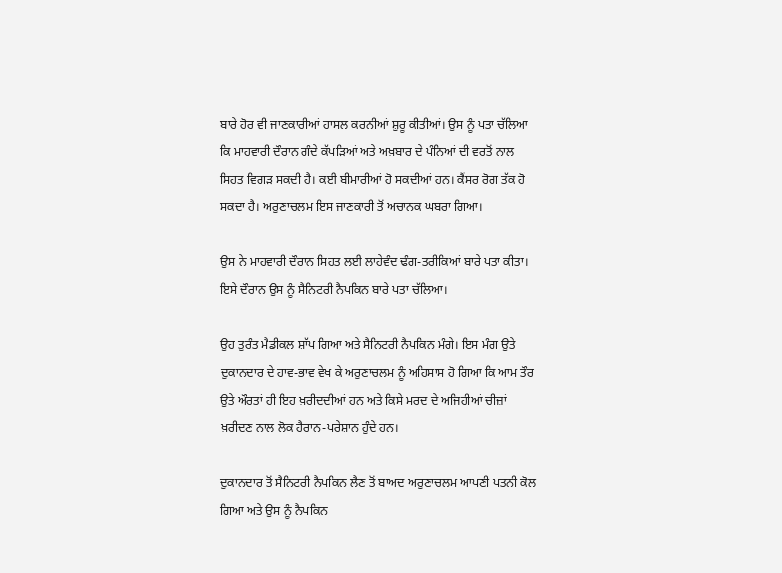ਬਾਰੇ ਹੋਰ ਵੀ ਜਾਣਕਾਰੀਆਂ ਹਾਸਲ ਕਰਨੀਆਂ ਸ਼ੁਰੂ ਕੀਤੀਆਂ। ਉਸ ਨੂੰ ਪਤਾ ਚੱਲਿਆ ਕਿ ਮਾਹਵਾਰੀ ਦੌਰਾਨ ਗੰਦੇ ਕੱਪੜਿਆਂ ਅਤੇ ਅਖ਼ਬਾਰ ਦੇ ਪੰਨਿਆਂ ਦੀ ਵਰਤੋਂ ਨਾਲ ਸਿਹਤ ਵਿਗੜ ਸਕਦੀ ਹੈ। ਕਈ ਬੀਮਾਰੀਆਂ ਹੋ ਸਕਦੀਆਂ ਹਨ। ਕੈਂਸਰ ਰੋਗ ਤੱਕ ਹੋ ਸਕਦਾ ਹੈ। ਅਰੁਣਾਚਲਮ ਇਸ ਜਾਣਕਾਰੀ ਤੋਂ ਅਚਾਨਕ ਘਬਰਾ ਗਿਆ।

ਉਸ ਨੇ ਮਾਹਵਾਰੀ ਦੌਰਾਨ ਸਿਹਤ ਲਈ ਲਾਹੇਵੰਦ ਢੰਗ-ਤਰੀਕਿਆਂ ਬਾਰੇ ਪਤਾ ਕੀਤਾ। ਇਸੇ ਦੌਰਾਨ ਉਸ ਨੂੰ ਸੈਨਿਟਰੀ ਨੈਪਕਿਨ ਬਾਰੇ ਪਤਾ ਚੱਲਿਆ।

ਉਹ ਤੁਰੰਤ ਮੈਡੀਕਲ ਸ਼ਾੱਪ ਗਿਆ ਅਤੇ ਸੈਨਿਟਰੀ ਨੈਪਕਿਨ ਮੰਗੇ। ਇਸ ਮੰਗ ਉਤੇ ਦੁਕਾਨਦਾਰ ਦੇ ਹਾਵ-ਭਾਵ ਵੇਖ ਕੇ ਅਰੁਣਾਚਲਮ ਨੂੰ ਅਹਿਸਾਸ ਹੋ ਗਿਆ ਕਿ ਆਮ ਤੌਰ ਉਤੇ ਔਰਤਾਂ ਹੀ ਇਹ ਖ਼ਰੀਦਦੀਆਂ ਹਨ ਅਤੇ ਕਿਸੇ ਮਰਦ ਦੇ ਅਜਿਹੀਆਂ ਚੀਜ਼ਾਂ ਖ਼ਰੀਦਣ ਨਾਲ ਲੋਕ ਹੈਰਾਨ-ਪਰੇਸ਼ਾਨ ਹੁੰਦੇ ਹਨ।

ਦੁਕਾਨਦਾਰ ਤੋਂ ਸੈਨਿਟਰੀ ਨੈਪਕਿਨ ਲੈਣ ਤੋਂ ਬਾਅਦ ਅਰੁਣਾਚਲਮ ਆਪਣੀ ਪਤਨੀ ਕੋਲ ਗਿਆ ਅਤੇ ਉਸ ਨੂੰ ਨੈਪਕਿਨ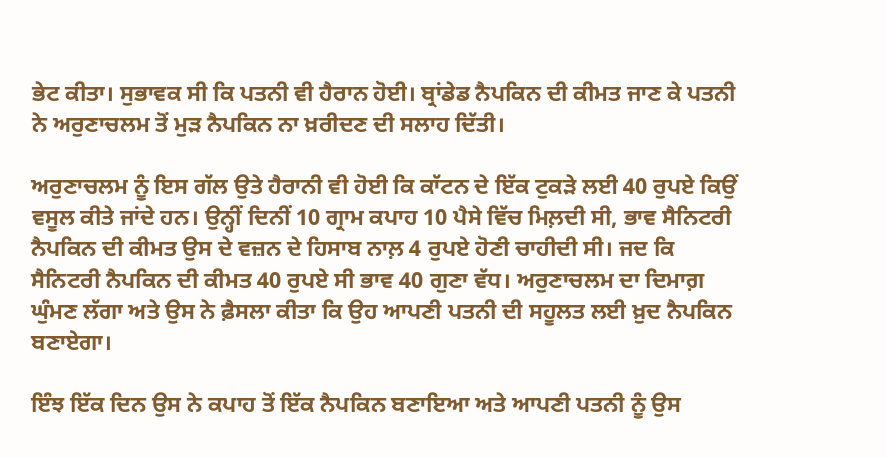ਭੇਟ ਕੀਤਾ। ਸੁਭਾਵਕ ਸੀ ਕਿ ਪਤਨੀ ਵੀ ਹੈਰਾਨ ਹੋਈ। ਬ੍ਰਾਂਡੇਡ ਨੈਪਕਿਨ ਦੀ ਕੀਮਤ ਜਾਣ ਕੇ ਪਤਨੀ ਨੇ ਅਰੁਣਾਚਲਮ ਤੋਂ ਮੁੜ ਨੈਪਕਿਨ ਨਾ ਖ਼ਰੀਦਣ ਦੀ ਸਲਾਹ ਦਿੱਤੀ।

ਅਰੁਣਾਚਲਮ ਨੂੰ ਇਸ ਗੱਲ ਉਤੇ ਹੈਰਾਨੀ ਵੀ ਹੋਈ ਕਿ ਕਾੱਟਨ ਦੇ ਇੱਕ ਟੁਕੜੇ ਲਈ 40 ਰੁਪਏ ਕਿਉਂ ਵਸੂਲ ਕੀਤੇ ਜਾਂਦੇ ਹਨ। ਉਨ੍ਹੀਂ ਦਿਨੀਂ 10 ਗ੍ਰਾਮ ਕਪਾਹ 10 ਪੈਸੇ ਵਿੱਚ ਮਿਲ਼ਦੀ ਸੀ, ਭਾਵ ਸੈਨਿਟਰੀ ਨੈਪਕਿਨ ਦੀ ਕੀਮਤ ਉਸ ਦੇ ਵਜ਼ਨ ਦੇ ਹਿਸਾਬ ਨਾਲ਼ 4 ਰੁਪਏ ਹੋਣੀ ਚਾਹੀਦੀ ਸੀ। ਜਦ ਕਿ ਸੈਨਿਟਰੀ ਨੈਪਕਿਨ ਦੀ ਕੀਮਤ 40 ਰੁਪਏ ਸੀ ਭਾਵ 40 ਗੁਣਾ ਵੱਧ। ਅਰੁਣਾਚਲਮ ਦਾ ਦਿਮਾਗ਼ ਘੁੰਮਣ ਲੱਗਾ ਅਤੇ ਉਸ ਨੇ ਫ਼ੈਸਲਾ ਕੀਤਾ ਕਿ ਉਹ ਆਪਣੀ ਪਤਨੀ ਦੀ ਸਹੂਲਤ ਲਈ ਖ਼ੁਦ ਨੈਪਕਿਨ ਬਣਾਏਗਾ।

ਇੰਝ ਇੱਕ ਦਿਨ ਉਸ ਨੇ ਕਪਾਹ ਤੋਂ ਇੱਕ ਨੈਪਕਿਨ ਬਣਾਇਆ ਅਤੇ ਆਪਣੀ ਪਤਨੀ ਨੂੰ ਉਸ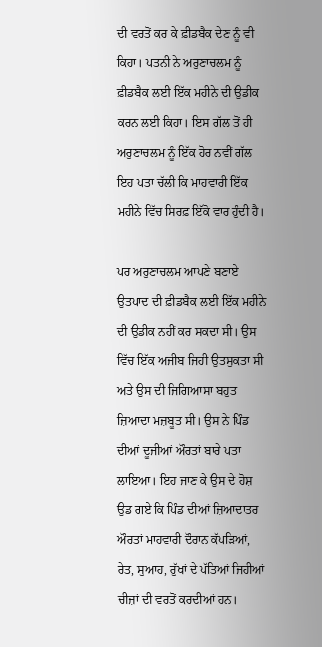ਦੀ ਵਰਤੋਂ ਕਰ ਕੇ ਫ਼ੀਡਬੈਕ ਦੇਣ ਨੂੰ ਵੀ ਕਿਹਾ। ਪਤਨੀ ਨੇ ਅਰੁਣਾਚਲਮ ਨੂੰ ਫ਼ੀਡਬੈਕ ਲਈ ਇੱਕ ਮਹੀਨੇ ਦੀ ਉਡੀਕ ਕਰਨ ਲਈ ਕਿਹਾ। ਇਸ ਗੱਲ ਤੋਂ ਹੀ ਅਰੁਣਾਚਲਮ ਨੂੰ ਇੱਕ ਹੋਰ ਨਵੀਂ ਗੱਲ ਇਹ ਪਤਾ ਚੱਲੀ ਕਿ ਮਾਹਵਾਰੀ ਇੱਕ ਮਹੀਨੇ ਵਿੱਚ ਸਿਰਫ਼ ਇੱਕੋ ਵਾਰ ਹੁੰਦੀ ਹੈ।

ਪਰ ਅਰੁਣਾਚਲਮ ਆਪਣੇ ਬਣਾਏ ਉਤਪਾਦ ਦੀ ਫ਼ੀਡਬੈਕ ਲਈ ਇੱਕ ਮਹੀਨੇ ਦੀ ਉਡੀਕ ਨਹੀਂ ਕਰ ਸਕਦਾ ਸੀ। ਉਸ ਵਿੱਚ ਇੱਕ ਅਜੀਬ ਜਿਹੀ ਉਤਸੁਕਤਾ ਸੀ ਅਤੇ ਉਸ ਦੀ ਜਿਗਿਆਸਾ ਬਹੁਤ ਜ਼ਿਆਦਾ ਮਜ਼ਬੂਤ ਸੀ। ਉਸ ਨੇ ਪਿੰਡ ਦੀਆਂ ਦੂਜੀਆਂ ਔਰਤਾਂ ਬਾਰੇ ਪਤਾ ਲਾਇਆ। ਇਹ ਜਾਣ ਕੇ ਉਸ ਦੇ ਹੋਸ਼ ਉਡ ਗਏ ਕਿ ਪਿੰਡ ਦੀਆਂ ਜ਼ਿਆਦਾਤਰ ਔਰਤਾਂ ਮਾਹਵਾਰੀ ਦੌਰਾਨ ਕੱਪੜਿਆਂ, ਰੇਤ, ਸੁਆਹ, ਰੁੱਖਾਂ ਦੇ ਪੱਤਿਆਂ ਜਿਹੀਆਂ ਚੀਜ਼ਾਂ ਦੀ ਵਰਤੋਂ ਕਰਦੀਆਂ ਹਨ।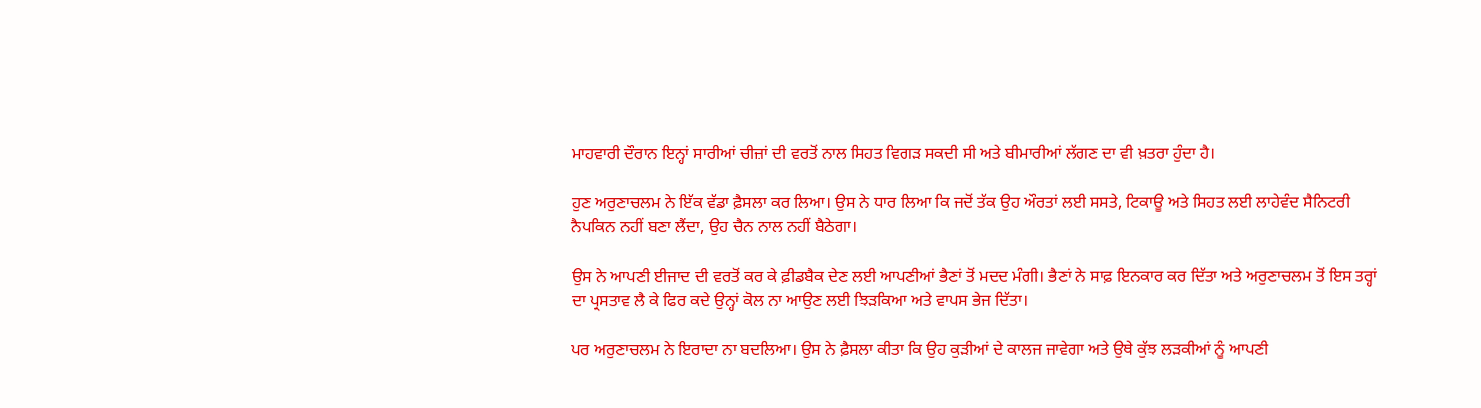ਮਾਹਵਾਰੀ ਦੌਰਾਨ ਇਨ੍ਹਾਂ ਸਾਰੀਆਂ ਚੀਜ਼ਾਂ ਦੀ ਵਰਤੋਂ ਨਾਲ ਸਿਹਤ ਵਿਗੜ ਸਕਦੀ ਸੀ ਅਤੇ ਬੀਮਾਰੀਆਂ ਲੱਗਣ ਦਾ ਵੀ ਖ਼ਤਰਾ ਹੁੰਦਾ ਹੈ।

ਹੁਣ ਅਰੁਣਾਚਲਮ ਨੇ ਇੱਕ ਵੱਡਾ ਫ਼ੈਸਲਾ ਕਰ ਲਿਆ। ਉਸ ਨੇ ਧਾਰ ਲਿਆ ਕਿ ਜਦੋਂ ਤੱਕ ਉਹ ਔਰਤਾਂ ਲਈ ਸਸਤੇ, ਟਿਕਾਊ ਅਤੇ ਸਿਹਤ ਲਈ ਲਾਹੇਵੰਦ ਸੈਨਿਟਰੀ ਨੈਪਕਿਨ ਨਹੀਂ ਬਣਾ ਲੈਂਦਾ, ਉਹ ਚੈਨ ਨਾਲ ਨਹੀਂ ਬੈਠੇਗਾ।

ਉਸ ਨੇ ਆਪਣੀ ਈਜਾਦ ਦੀ ਵਰਤੋਂ ਕਰ ਕੇ ਫ਼ੀਡਬੈਕ ਦੇਣ ਲਈ ਆਪਣੀਆਂ ਭੈਣਾਂ ਤੋਂ ਮਦਦ ਮੰਗੀ। ਭੈਣਾਂ ਨੇ ਸਾਫ਼ ਇਨਕਾਰ ਕਰ ਦਿੱਤਾ ਅਤੇ ਅਰੁਣਾਚਲਮ ਤੋਂ ਇਸ ਤਰ੍ਹਾਂ ਦਾ ਪ੍ਰਸਤਾਵ ਲੈ ਕੇ ਫਿਰ ਕਦੇ ਉਨ੍ਹਾਂ ਕੋਲ ਨਾ ਆਉਣ ਲਈ ਝਿੜਕਿਆ ਅਤੇ ਵਾਪਸ ਭੇਜ ਦਿੱਤਾ।

ਪਰ ਅਰੁਣਾਚਲਮ ਨੇ ਇਰਾਦਾ ਨਾ ਬਦਲਿਆ। ਉਸ ਨੇ ਫ਼ੈਸਲਾ ਕੀਤਾ ਕਿ ਉਹ ਕੁੜੀਆਂ ਦੇ ਕਾਲਜ ਜਾਵੇਗਾ ਅਤੇ ਉਥੇ ਕੁੱਝ ਲੜਕੀਆਂ ਨੂੰ ਆਪਣੀ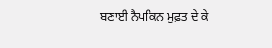ਬਣਾਈ ਨੈਪਕਿਨ ਮੁਫ਼ਤ ਦੇ ਕੇ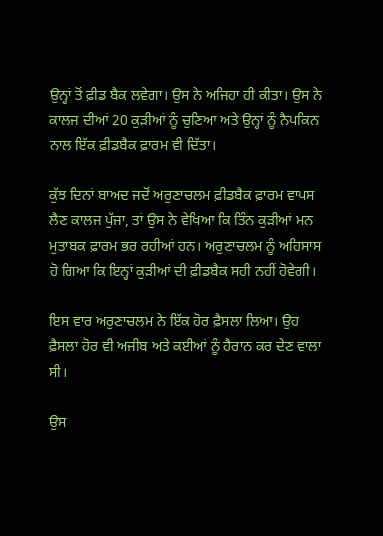ਉਨ੍ਹਾਂ ਤੋਂ ਫ਼ੀਡ ਬੈਕ ਲਵੇਗਾ। ਉਸ ਨੇ ਅਜਿਹਾ ਹੀ ਕੀਤਾ। ਉਸ ਨੇ ਕਾਲਜ ਦੀਆਂ 20 ਕੁੜੀਆਂ ਨੂੰ ਚੁਣਿਆ ਅਤੇ ਉਨ੍ਹਾਂ ਨੂੰ ਨੈਪਕਿਨ ਨਾਲ ਇੱਕ ਫ਼ੀਡਬੈਕ ਫ਼ਾਰਮ ਵੀ ਦਿੱਤਾ।

ਕੁੱਝ ਦਿਨਾਂ ਬਾਅਦ ਜਦੋਂ ਅਰੁਣਾਚਲਮ ਫ਼ੀਡਬੈਕ ਫ਼ਾਰਮ ਵਾਪਸ ਲੈਣ ਕਾਲਜ ਪੁੱਜਾ, ਤਾਂ ਉਸ ਨੇ ਵੇਖਿਆ ਕਿ ਤਿੰਨ ਕੁੜੀਆਂ ਮਨ ਮੁਤਾਬਕ ਫ਼ਾਰਮ ਭਰ ਰਹੀਆਂ ਹਨ। ਅਰੁਣਾਚਲਮ ਨੂੰ ਅਹਿਸਾਸ ਹੋ ਗਿਆ ਕਿ ਇਨ੍ਹਾਂ ਕੁੜੀਆਂ ਦੀ ਫ਼ੀਡਬੈਕ ਸਹੀ ਨਹੀਂ ਹੋਵੇਗੀ।

ਇਸ ਵਾਰ ਅਰੁਣਾਚਲਮ ਨੇ ਇੱਕ ਹੋਰ ਫ਼ੈਸਲਾ ਲਿਆ। ਉਹ ਫ਼ੈਸਲਾ ਹੋਰ ਵੀ ਅਜੀਬ ਅਤੇ ਕਈਆਂ ਨੂੰ ਹੈਰਾਨ ਕਰ ਦੇਣ ਵਾਲਾ ਸੀ।

ਉਸ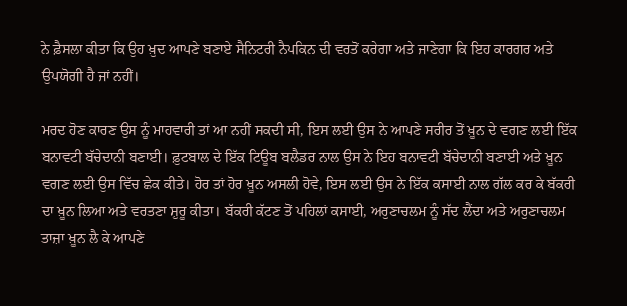ਨੇ ਫ਼ੈਸਲਾ ਕੀਤਾ ਕਿ ਉਹ ਖ਼ੁਦ ਆਪਣੇ ਬਣਾਏ ਸੈਨਿਟਰੀ ਨੈਪਕਿਨ ਦੀ ਵਰਤੋਂ ਕਰੇਗਾ ਅਤੇ ਜਾਣੇਗਾ ਕਿ ਇਹ ਕਾਰਗਰ ਅਤੇ ਉਪਯੋਗੀ ਹੈ ਜਾਂ ਨਹੀਂ।

ਮਰਦ ਹੋਣ ਕਾਰਣ ਉਸ ਨੂੰ ਮਾਹਵਾਰੀ ਤਾਂ ਆ ਨਹੀਂ ਸਕਦੀ ਸੀ, ਇਸ ਲਈ ਉਸ ਨੇ ਆਪਣੇ ਸਰੀਰ ਤੋਂ ਖ਼ੂਨ ਦੇ ਵਗਣ ਲਈ ਇੱਕ ਬਨਾਵਟੀ ਬੱਚੇਦਾਨੀ ਬਣਾਈ। ਫ਼ੁਟਬਾਲ ਦੇ ਇੱਕ ਟਿਊਬ ਬਲੈਡਰ ਨਾਲ ਉਸ ਨੇ ਇਹ ਬਨਾਵਟੀ ਬੱਚੇਦਾਨੀ ਬਣਾਈ ਅਤੇ ਖ਼ੂਨ ਵਗਣ ਲਈ ਉਸ ਵਿੱਚ ਛੇਕ ਕੀਤੇ। ਹੋਰ ਤਾਂ ਹੋਰ ਖ਼ੂਨ ਅਸਲੀ ਹੋਵੇ, ਇਸ ਲਈ ਉਸ ਨੇ ਇੱਕ ਕਸਾਈ ਨਾਲ ਗੱਲ ਕਰ ਕੇ ਬੱਕਰੀ ਦਾ ਖ਼ੂਨ ਲਿਆ ਅਤੇ ਵਰਤਣਾ ਸ਼ੁਰੂ ਕੀਤਾ। ਬੱਕਰੀ ਕੱਟਣ ਤੋਂ ਪਹਿਲਾਂ ਕਸਾਈ, ਅਰੁਣਾਚਲਮ ਨੂੰ ਸੱਦ ਲੈਂਦਾ ਅਤੇ ਅਰੁਣਾਚਲਮ ਤਾਜ਼ਾ ਖ਼ੂਨ ਲੈ ਕੇ ਆਪਣੇ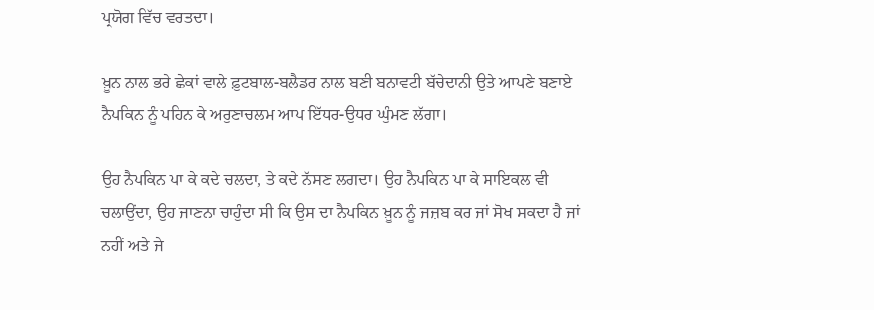ਪ੍ਰਯੋਗ ਵਿੱਚ ਵਰਤਦਾ।

ਖ਼ੂਨ ਨਾਲ ਭਰੇ ਛੇਕਾਂ ਵਾਲੇ ਫ਼ੁਟਬਾਲ-ਬਲੈਡਰ ਨਾਲ ਬਣੀ ਬਨਾਵਟੀ ਬੱਚੇਦਾਨੀ ਉਤੇ ਆਪਣੇ ਬਣਾਏ ਨੈਪਕਿਨ ਨੂੰ ਪਹਿਨ ਕੇ ਅਰੁਣਾਚਲਮ ਆਪ ਇੱਧਰ-ਉਧਰ ਘੁੰਮਣ ਲੱਗਾ।

ਉਹ ਨੈਪਕਿਨ ਪਾ ਕੇ ਕਦੇ ਚਲਦਾ, ਤੇ ਕਦੇ ਨੱਸਣ ਲਗਦਾ। ਉਹ ਨੈਪਕਿਨ ਪਾ ਕੇ ਸਾਇਕਲ ਵੀ ਚਲਾਉਂਦਾ, ਉਹ ਜਾਣਨਾ ਚਾਹੁੰਦਾ ਸੀ ਕਿ ਉਸ ਦਾ ਨੈਪਕਿਨ ਖ਼ੂਨ ਨੂੰ ਜਜ਼ਬ ਕਰ ਜਾਂ ਸੋਖ ਸਕਦਾ ਹੈ ਜਾਂ ਨਹੀਂ ਅਤੇ ਜੇ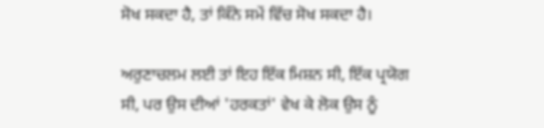ਸੋਖ ਸਕਦਾ ਹੈ, ਤਾਂ ਕਿੰਨੇ ਸਮੇਂ ਵਿੱਚ ਸੋਖ ਸਕਦਾ ਹੈ।

ਅਰੁਣਾਚਲਮ ਲਈ ਤਾਂ ਇਹ ਇੱਕ ਮਿਸ਼ਨ ਸੀ, ਇੱਕ ਪ੍ਰਯੋਗ ਸੀ, ਪਰ ਉਸ ਦੀਆਂ 'ਹਰਕਤਾਂ' ਵੇਖ ਕੇ ਲੋਕ ਉਸ ਨੂੰ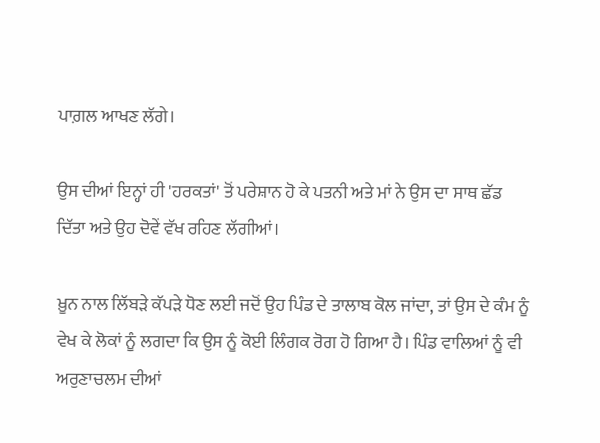ਪਾਗ਼ਲ ਆਖਣ ਲੱਗੇ।

ਉਸ ਦੀਆਂ ਇਨ੍ਹਾਂ ਹੀ 'ਹਰਕਤਾਂ' ਤੋਂ ਪਰੇਸ਼ਾਨ ਹੋ ਕੇ ਪਤਨੀ ਅਤੇ ਮਾਂ ਨੇ ਉਸ ਦਾ ਸਾਥ ਛੱਡ ਦਿੱਤਾ ਅਤੇ ਉਹ ਦੋਵੇਂ ਵੱਖ ਰਹਿਣ ਲੱਗੀਆਂ।

ਖ਼ੂਨ ਨਾਲ ਲਿੱਬੜੇ ਕੱਪੜੇ ਧੋਣ ਲਈ ਜਦੋਂ ਉਹ ਪਿੰਡ ਦੇ ਤਾਲਾਬ ਕੋਲ ਜਾਂਦਾ, ਤਾਂ ਉਸ ਦੇ ਕੰਮ ਨੂੰ ਵੇਖ ਕੇ ਲੋਕਾਂ ਨੂੰ ਲਗਦਾ ਕਿ ਉਸ ਨੂੰ ਕੋਈ ਲਿੰਗਕ ਰੋਗ ਹੋ ਗਿਆ ਹੈ। ਪਿੰਡ ਵਾਲਿਆਂ ਨੂੰ ਵੀ ਅਰੁਣਾਚਲਮ ਦੀਆਂ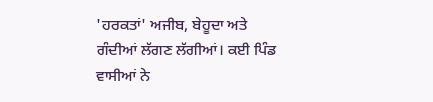'ਹਰਕਤਾਂ' ਅਜੀਬ, ਬੇਹੂਦਾ ਅਤੇ ਗੰਦੀਆਂ ਲੱਗਣ ਲੱਗੀਆਂ। ਕਈ ਪਿੰਡ ਵਾਸੀਆਂ ਨੇ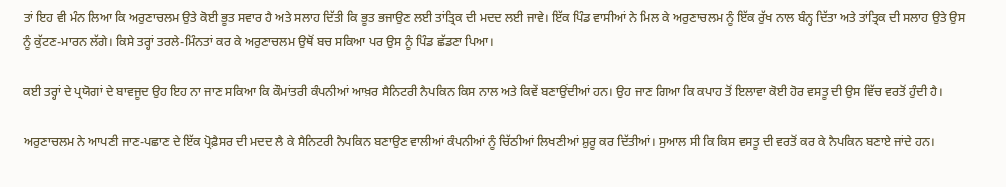ਤਾਂ ਇਹ ਵੀ ਮੰਨ ਲਿਆ ਕਿ ਅਰੁਣਾਚਲਮ ਉਤੇ ਕੋਈ ਭੂਤ ਸਵਾਰ ਹੈ ਅਤੇ ਸਲਾਹ ਦਿੱਤੀ ਕਿ ਭੂਤ ਭਜਾਉਣ ਲਈ ਤਾਂਤ੍ਰਿਕ ਦੀ ਮਦਦ ਲਈ ਜਾਵੇ। ਇੱਕ ਪਿੰਡ ਵਾਸੀਆਂ ਨੇ ਮਿਲ ਕੇ ਅਰੁਣਾਚਲਮ ਨੂੰ ਇੱਕ ਰੁੱਖ ਨਾਲ ਬੰਨ੍ਹ ਦਿੱਤਾ ਅਤੇ ਤਾਂਤ੍ਰਿਕ ਦੀ ਸਲਾਹ ਉਤੇ ਉਸ ਨੂੰ ਕੁੱਟਣ-ਮਾਰਨ ਲੱਗੇ। ਕਿਸੇ ਤਰ੍ਹਾਂ ਤਰਲੇ-ਮਿੰਨਤਾਂ ਕਰ ਕੇ ਅਰੁਣਾਚਲਮ ਉਥੋਂ ਬਚ ਸਕਿਆ ਪਰ ਉਸ ਨੂੰ ਪਿੰਡ ਛੱਡਣਾ ਪਿਆ।

ਕਈ ਤਰ੍ਹਾਂ ਦੇ ਪ੍ਰਯੋਗਾਂ ਦੇ ਬਾਵਜੂਦ ਉਹ ਇਹ ਨਾ ਜਾਣ ਸਕਿਆ ਕਿ ਕੌਮਾਂਤਰੀ ਕੰਪਨੀਆਂ ਆਖ਼ਰ ਸੈਨਿਟਰੀ ਨੈਪਕਿਨ ਕਿਸ ਨਾਲ ਅਤੇ ਕਿਵੇਂ ਬਣਾਉਂਦੀਆਂ ਹਨ। ਉਹ ਜਾਣ ਗਿਆ ਕਿ ਕਪਾਹ ਤੋਂ ਇਲਾਵਾ ਕੋਈ ਹੋਰ ਵਸਤੂ ਦੀ ਉਸ ਵਿੱਚ ਵਰਤੋਂ ਹੁੰਦੀ ਹੈ।

ਅਰੁਣਾਚਲਮ ਨੇ ਆਪਣੀ ਜਾਣ-ਪਛਾਣ ਦੇ ਇੱਕ ਪ੍ਰੋਫ਼ੈਸਰ ਦੀ ਮਦਦ ਲੈ ਕੇ ਸੈਨਿਟਰੀ ਨੈਪਕਿਨ ਬਣਾਉਣ ਵਾਲੀਆਂ ਕੰਪਨੀਆਂ ਨੂੰ ਚਿੱਠੀਆਂ ਲਿਖਣੀਆਂ ਸ਼ੁਰੂ ਕਰ ਦਿੱਤੀਆਂ। ਸੁਆਲ ਸੀ ਕਿ ਕਿਸ ਵਸਤੂ ਦੀ ਵਰਤੋਂ ਕਰ ਕੇ ਨੈਪਕਿਨ ਬਣਾਏ ਜਾਂਦੇ ਹਨ।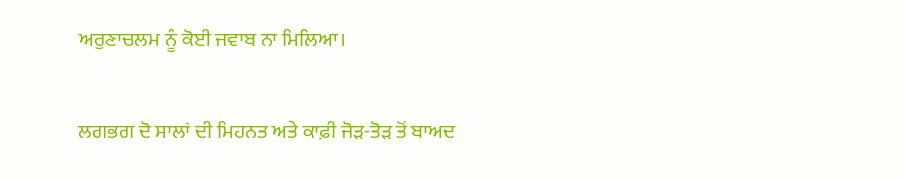ਅਰੁਣਾਚਲਮ ਨੂੰ ਕੋਈ ਜਵਾਬ ਨਾ ਮਿਲਿਆ।

ਲਗਭਗ ਦੋ ਸਾਲਾਂ ਦੀ ਮਿਹਨਤ ਅਤੇ ਕਾਫ਼ੀ ਜੋੜ-ਤੋੜ ਤੋਂ ਬਾਅਦ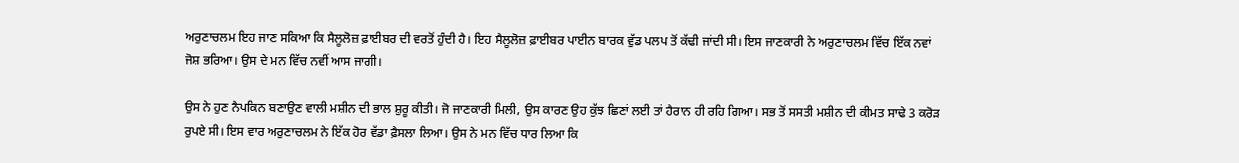ਅਰੁਣਾਚਲਮ ਇਹ ਜਾਣ ਸਕਿਆ ਕਿ ਸੈਲੂਲੋਜ਼ ਫ਼ਾਈਬਰ ਦੀ ਵਰਤੋਂ ਹੁੰਦੀ ਹੈ। ਇਹ ਸੈਲੂਲੋਜ਼ ਫ਼ਾਈਬਰ ਪਾਈਨ ਬਾਰਕ ਵੁੱਡ ਪਲਪ ਤੋਂ ਕੱਢੀ ਜਾਂਦੀ ਸੀ। ਇਸ ਜਾਣਕਾਰੀ ਨੇ ਅਰੁਣਾਚਲਮ ਵਿੱਚ ਇੱਕ ਨਵਾਂ ਜੋਸ਼ ਭਰਿਆ। ਉਸ ਦੇ ਮਨ ਵਿੱਚ ਨਵੀਂ ਆਸ ਜਾਗੀ।

ਉਸ ਨੇ ਹੁਣ ਨੈਪਕਿਨ ਬਣਾਉਣ ਵਾਲੀ ਮਸ਼ੀਨ ਦੀ ਭਾਲ ਸ਼ੁਰੂ ਕੀਤੀ। ਜੋ ਜਾਣਕਾਰੀ ਮਿਲੀ, ਉਸ ਕਾਰਣ ਉਹ ਕੁੱਝ ਛਿਣਾਂ ਲਈ ਤਾਂ ਹੈਰਾਨ ਹੀ ਰਹਿ ਗਿਆ। ਸਭ ਤੋਂ ਸਸਤੀ ਮਸ਼ੀਨ ਦੀ ਕੀਮਤ ਸਾਢੇ 3 ਕਰੋੜ ਰੁਪਏ ਸੀ। ਇਸ ਵਾਰ ਅਰੁਣਾਚਲਮ ਨੇ ਇੱਕ ਹੋਰ ਵੱਡਾ ਫ਼ੈਸਲਾ ਲਿਆ। ਉਸ ਨੇ ਮਨ ਵਿੱਚ ਧਾਰ ਲਿਆ ਕਿ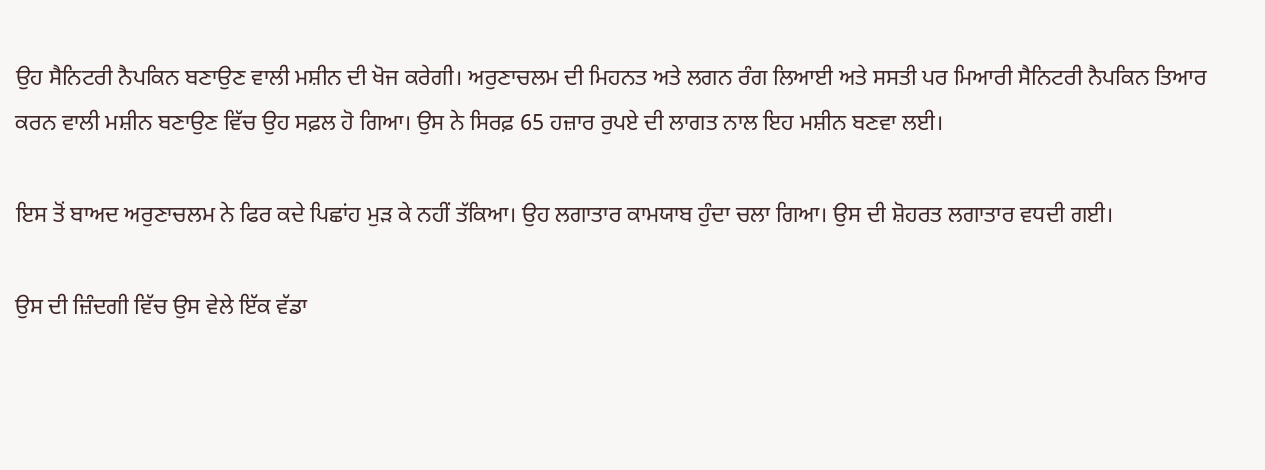ਉਹ ਸੈਨਿਟਰੀ ਨੈਪਕਿਨ ਬਣਾਉਣ ਵਾਲੀ ਮਸ਼ੀਨ ਦੀ ਖੋਜ ਕਰੇਗੀ। ਅਰੁਣਾਚਲਮ ਦੀ ਮਿਹਨਤ ਅਤੇ ਲਗਨ ਰੰਗ ਲਿਆਈ ਅਤੇ ਸਸਤੀ ਪਰ ਮਿਆਰੀ ਸੈਨਿਟਰੀ ਨੈਪਕਿਨ ਤਿਆਰ ਕਰਨ ਵਾਲੀ ਮਸ਼ੀਨ ਬਣਾਉਣ ਵਿੱਚ ਉਹ ਸਫ਼ਲ ਹੋ ਗਿਆ। ਉਸ ਨੇ ਸਿਰਫ਼ 65 ਹਜ਼ਾਰ ਰੁਪਏ ਦੀ ਲਾਗਤ ਨਾਲ ਇਹ ਮਸ਼ੀਨ ਬਣਵਾ ਲਈ।

ਇਸ ਤੋਂ ਬਾਅਦ ਅਰੁਣਾਚਲਮ ਨੇ ਫਿਰ ਕਦੇ ਪਿਛਾਂਹ ਮੁੜ ਕੇ ਨਹੀਂ ਤੱਕਿਆ। ਉਹ ਲਗਾਤਾਰ ਕਾਮਯਾਬ ਹੁੰਦਾ ਚਲਾ ਗਿਆ। ਉਸ ਦੀ ਸ਼ੋਹਰਤ ਲਗਾਤਾਰ ਵਧਦੀ ਗਈ।

ਉਸ ਦੀ ਜ਼ਿੰਦਗੀ ਵਿੱਚ ਉਸ ਵੇਲੇ ਇੱਕ ਵੱਡਾ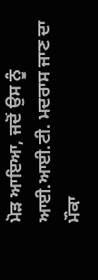ਮੋੜ ਆਇਆ, ਜਦੋਂ ਉਸ ਨੂੰ ਆਈ.ਆਈ.ਟੀ. ਮਦਰਾਸ ਜਾਣ ਦਾ ਮੌਕਾ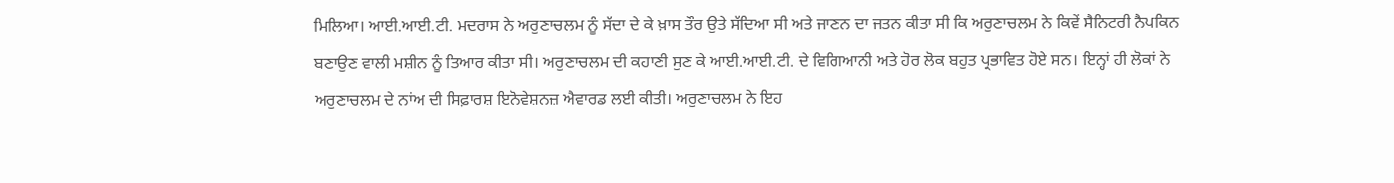ਮਿਲਿਆ। ਆਈ.ਆਈ.ਟੀ. ਮਦਰਾਸ ਨੇ ਅਰੁਣਾਚਲਮ ਨੂੰ ਸੱਦਾ ਦੇ ਕੇ ਖ਼ਾਸ ਤੌਰ ਉਤੇ ਸੱਦਿਆ ਸੀ ਅਤੇ ਜਾਣਨ ਦਾ ਜਤਨ ਕੀਤਾ ਸੀ ਕਿ ਅਰੁਣਾਚਲਮ ਨੇ ਕਿਵੇਂ ਸੈਨਿਟਰੀ ਨੈਪਕਿਨ ਬਣਾਉਣ ਵਾਲੀ ਮਸ਼ੀਨ ਨੂੰ ਤਿਆਰ ਕੀਤਾ ਸੀ। ਅਰੁਣਾਚਲਮ ਦੀ ਕਹਾਣੀ ਸੁਣ ਕੇ ਆਈ.ਆਈ.ਟੀ. ਦੇ ਵਿਗਿਆਨੀ ਅਤੇ ਹੋਰ ਲੋਕ ਬਹੁਤ ਪ੍ਰਭਾਵਿਤ ਹੋਏ ਸਨ। ਇਨ੍ਹਾਂ ਹੀ ਲੋਕਾਂ ਨੇ ਅਰੁਣਾਚਲਮ ਦੇ ਨਾਂਅ ਦੀ ਸਿਫ਼ਾਰਸ਼ ਇਨੋਵੇਸ਼ਨਜ਼ ਐਵਾਰਡ ਲਈ ਕੀਤੀ। ਅਰੁਣਾਚਲਮ ਨੇ ਇਹ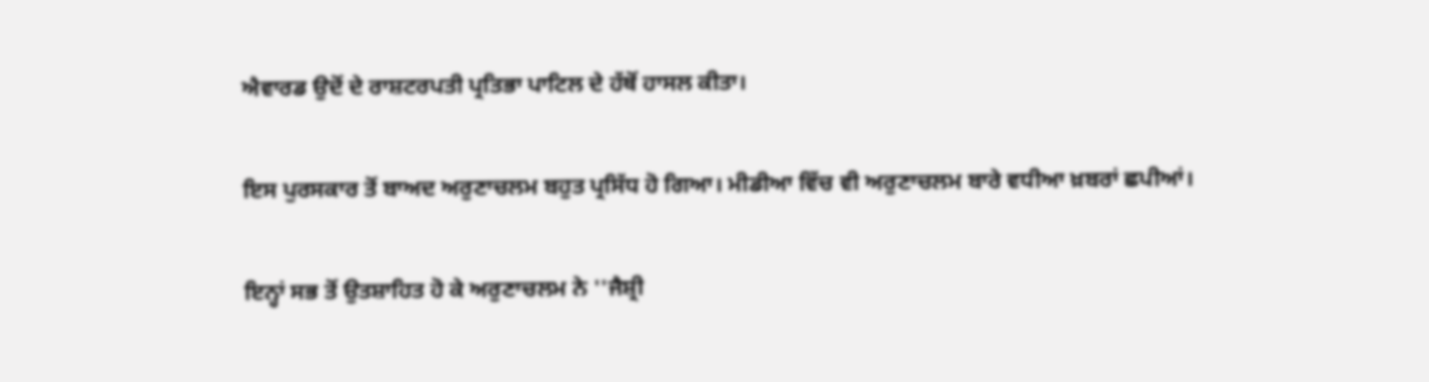ਐਵਾਰਡ ਉਦੋਂ ਦੇ ਰਾਸ਼ਟਰਪਤੀ ਪ੍ਰਤਿਭਾ ਪਾਟਿਲ ਦੇ ਹੱਥੋਂ ਹਾਸਲ ਕੀਤਾ।

ਇਸ ਪੁਰਸਕਾਰ ਤੋਂ ਬਾਅਦ ਅਰੁਣਾਚਲਮ ਬਹੁਤ ਪ੍ਰਸਿੱਧ ਹੋ ਗਿਆ। ਮੀਡੀਆ ਵਿੱਚ ਵੀ ਅਰੁਣਾਚਲਮ ਬਾਰੇ ਵਧੀਆ ਖ਼ਬਰਾਂ ਛਪੀਆਂ।

ਇਨ੍ਹਾਂ ਸਭ ਤੋਂ ਉਤਸ਼ਾਹਿਤ ਹੋ ਕੇ ਅਰੁਣਾਚਲਮ ਨੇ ''ਜੈਸ਼੍ਰੀ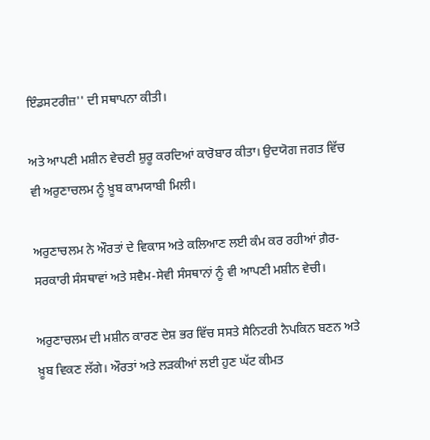ਇੰਡਸਟਰੀਜ਼'' ਦੀ ਸਥਾਪਨਾ ਕੀਤੀ।

ਅਤੇ ਆਪਣੀ ਮਸ਼ੀਨ ਵੇਚਣੀ ਸ਼ੁਰੂ ਕਰਦਿਆਂ ਕਾਰੋਬਾਰ ਕੀਤਾ। ਉਦਯੋਗ ਜਗਤ ਵਿੱਚ ਵੀ ਅਰੁਣਾਚਲਮ ਨੂੰ ਖ਼ੂਬ ਕਾਮਯਾਬੀ ਮਿਲੀ।

ਅਰੁਣਾਚਲਮ ਨੇ ਔਰਤਾਂ ਦੇ ਵਿਕਾਸ ਅਤੇ ਕਲਿਆਣ ਲਈ ਕੰਮ ਕਰ ਰਹੀਆਂ ਗ਼ੈਰ-ਸਰਕਾਰੀ ਸੰਸਥਾਵਾਂ ਅਤੇ ਸਵੈਮ-ਸੇਵੀ ਸੰਸਥਾਨਾਂ ਨੂੰ ਵੀ ਆਪਣੀ ਮਸ਼ੀਨ ਵੇਚੀ।

ਅਰੁਣਾਚਲਮ ਦੀ ਮਸ਼ੀਨ ਕਾਰਣ ਦੇਸ਼ ਭਰ ਵਿੱਚ ਸਸਤੇ ਸੈਨਿਟਰੀ ਨੈਪਕਿਨ ਬਣਨ ਅਤੇ ਖ਼ੂਬ ਵਿਕਣ ਲੱਗੇ। ਔਰਤਾਂ ਅਤੇ ਲੜਕੀਆਂ ਲਈ ਹੁਣ ਘੱਟ ਕੀਮਤ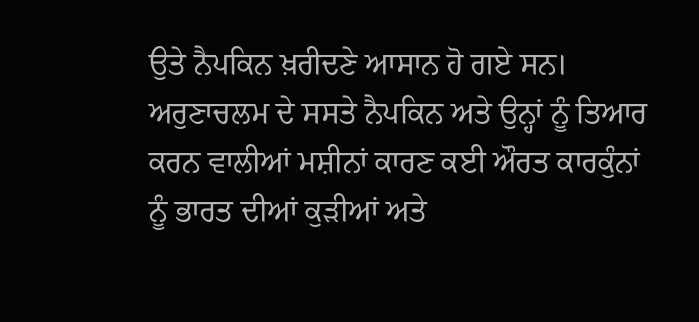ਉਤੇ ਨੈਪਕਿਨ ਖ਼ਰੀਦਣੇ ਆਸਾਨ ਹੋ ਗਏ ਸਨ। ਅਰੁਣਾਚਲਮ ਦੇ ਸਸਤੇ ਨੈਪਕਿਨ ਅਤੇ ਉਨ੍ਹਾਂ ਨੂੰ ਤਿਆਰ ਕਰਨ ਵਾਲੀਆਂ ਮਸ਼ੀਨਾਂ ਕਾਰਣ ਕਈ ਔਰਤ ਕਾਰਕੁੰਨਾਂ ਨੂੰ ਭਾਰਤ ਦੀਆਂ ਕੁੜੀਆਂ ਅਤੇ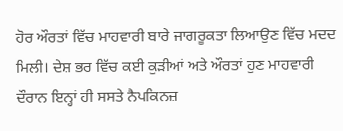ਹੋਰ ਔਰਤਾਂ ਵਿੱਚ ਮਾਹਵਾਰੀ ਬਾਰੇ ਜਾਗਰੂਕਤਾ ਲਿਆਉਣ ਵਿੱਚ ਮਦਦ ਮਿਲੀ। ਦੇਸ਼ ਭਰ ਵਿੱਚ ਕਈ ਕੁੜੀਆਂ ਅਤੇ ਔਰਤਾਂ ਹੁਣ ਮਾਹਵਾਰੀ ਦੌਰਾਨ ਇਨ੍ਹਾਂ ਹੀ ਸਸਤੇ ਨੈਪਕਿਨਜ਼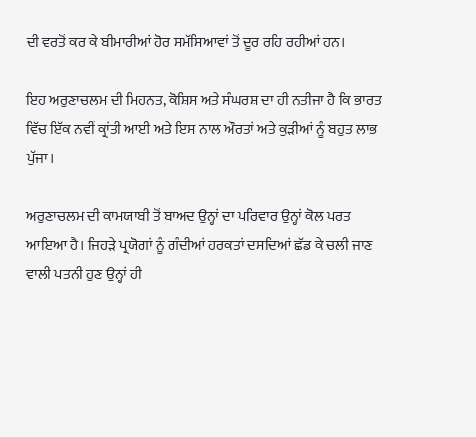ਦੀ ਵਰਤੋਂ ਕਰ ਕੇ ਬੀਮਾਰੀਆਂ ਹੋਰ ਸਮੱਸਿਆਵਾਂ ਤੋਂ ਦੂਰ ਰਹਿ ਰਹੀਆਂ ਹਨ।

ਇਹ ਅਰੁਣਾਚਲਮ ਦੀ ਮਿਹਨਤ, ਕੋਸ਼ਿਸ ਅਤੇ ਸੰਘਰਸ਼ ਦਾ ਹੀ ਨਤੀਜਾ ਹੈ ਕਿ ਭਾਰਤ ਵਿੱਚ ਇੱਕ ਨਵੀਂ ਕ੍ਰਾਂਤੀ ਆਈ ਅਤੇ ਇਸ ਨਾਲ ਔਰਤਾਂ ਅਤੇ ਕੁੜੀਆਂ ਨੂੰ ਬਹੁਤ ਲਾਭ ਪੁੱਜਾ।

ਅਰੁਣਾਚਲਮ ਦੀ ਕਾਮਯਾਬੀ ਤੋਂ ਬਾਅਦ ਉਨ੍ਹਾਂ ਦਾ ਪਰਿਵਾਰ ਉਨ੍ਹਾਂ ਕੋਲ ਪਰਤ ਆਇਆ ਹੈ। ਜਿਹੜੇ ਪ੍ਰਯੋਗਾਂ ਨੂੰ ਗੰਦੀਆਂ ਹਰਕਤਾਂ ਦਸਦਿਆਂ ਛੱਡ ਕੇ ਚਲੀ ਜਾਣ ਵਾਲੀ ਪਤਨੀ ਹੁਣ ਉਨ੍ਹਾਂ ਹੀ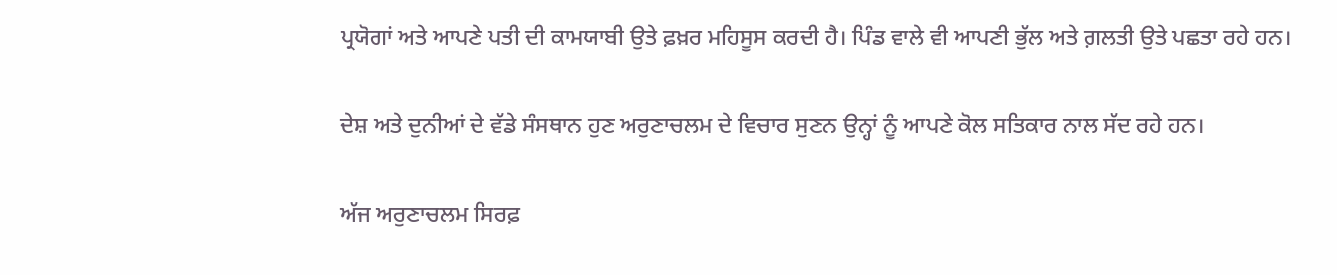ਪ੍ਰਯੋਗਾਂ ਅਤੇ ਆਪਣੇ ਪਤੀ ਦੀ ਕਾਮਯਾਬੀ ਉਤੇ ਫ਼ਖ਼ਰ ਮਹਿਸੂਸ ਕਰਦੀ ਹੈ। ਪਿੰਡ ਵਾਲੇ ਵੀ ਆਪਣੀ ਭੁੱਲ ਅਤੇ ਗ਼ਲਤੀ ਉਤੇ ਪਛਤਾ ਰਹੇ ਹਨ।

ਦੇਸ਼ ਅਤੇ ਦੁਨੀਆਂ ਦੇ ਵੱਡੇ ਸੰਸਥਾਨ ਹੁਣ ਅਰੁਣਾਚਲਮ ਦੇ ਵਿਚਾਰ ਸੁਣਨ ਉਨ੍ਹਾਂ ਨੂੰ ਆਪਣੇ ਕੋਲ ਸਤਿਕਾਰ ਨਾਲ ਸੱਦ ਰਹੇ ਹਨ।

ਅੱਜ ਅਰੁਣਾਚਲਮ ਸਿਰਫ਼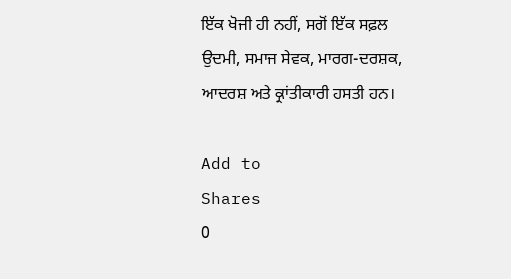ਇੱਕ ਖੋਜੀ ਹੀ ਨਹੀਂ, ਸਗੋਂ ਇੱਕ ਸਫ਼ਲ ਉਦਮੀ, ਸਮਾਜ ਸੇਵਕ, ਮਾਰਗ-ਦਰਸ਼ਕ, ਆਦਰਸ਼ ਅਤੇ ਕ੍ਰਾਂਤੀਕਾਰੀ ਹਸਤੀ ਹਨ।

Add to
Shares
0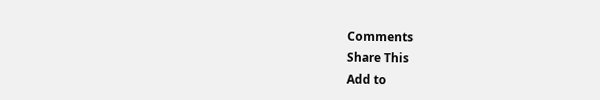Comments
Share This
Add to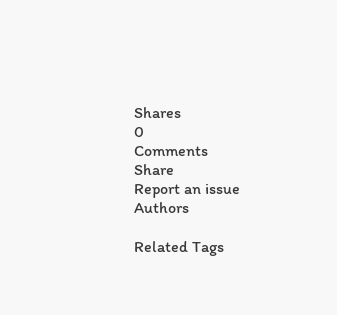Shares
0
Comments
Share
Report an issue
Authors

Related Tags